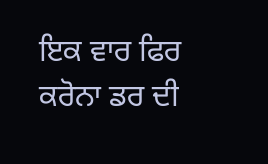ਇਕ ਵਾਰ ਫਿਰ ਕਰੋਨਾ ਡਰ ਦੀ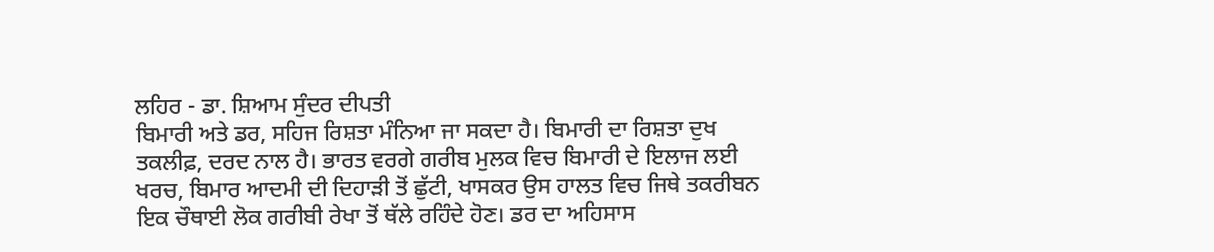ਲਹਿਰ - ਡਾ. ਸ਼ਿਆਮ ਸੁੰਦਰ ਦੀਪਤੀ
ਬਿਮਾਰੀ ਅਤੇ ਡਰ, ਸਹਿਜ ਰਿਸ਼ਤਾ ਮੰਨਿਆ ਜਾ ਸਕਦਾ ਹੈ। ਬਿਮਾਰੀ ਦਾ ਰਿਸ਼ਤਾ ਦੁਖ ਤਕਲੀਫ਼, ਦਰਦ ਨਾਲ ਹੈ। ਭਾਰਤ ਵਰਗੇ ਗਰੀਬ ਮੁਲਕ ਵਿਚ ਬਿਮਾਰੀ ਦੇ ਇਲਾਜ ਲਈ ਖਰਚ, ਬਿਮਾਰ ਆਦਮੀ ਦੀ ਦਿਹਾੜੀ ਤੋਂ ਛੁੱਟੀ, ਖਾਸਕਰ ਉਸ ਹਾਲਤ ਵਿਚ ਜਿਥੇ ਤਕਰੀਬਨ ਇਕ ਚੌਥਾਈ ਲੋਕ ਗਰੀਬੀ ਰੇਖਾ ਤੋਂ ਥੱਲੇ ਰਹਿੰਦੇ ਹੋਣ। ਡਰ ਦਾ ਅਹਿਸਾਸ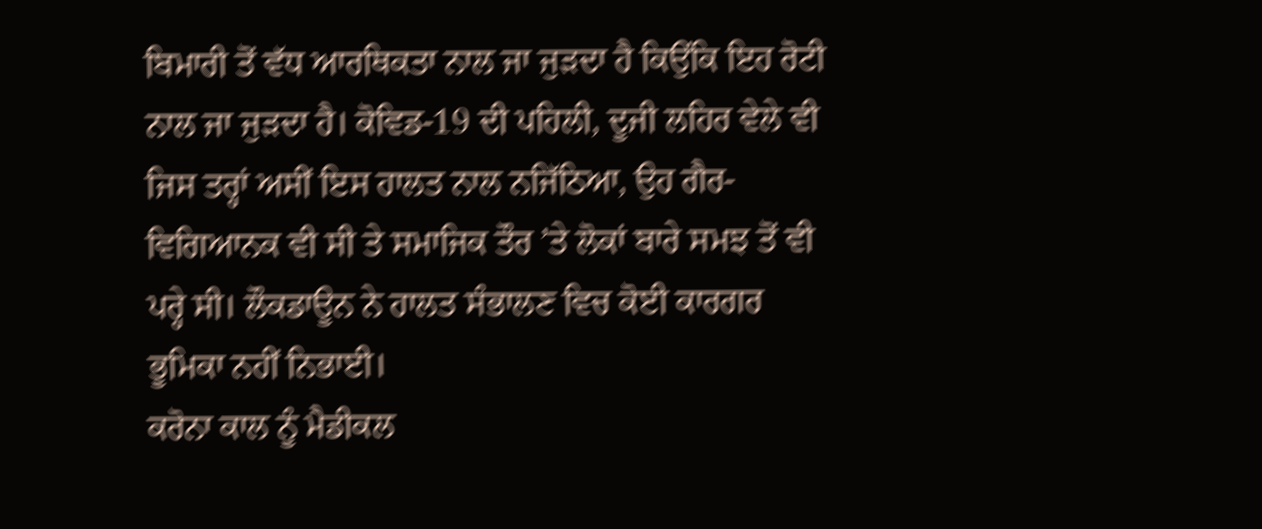ਬਿਮਾਰੀ ਤੋਂ ਵੱਧ ਆਰਥਿਕਤਾ ਨਾਲ ਜਾ ਜੁੜਦਾ ਹੈ ਕਿਉਂਕਿ ਇਹ ਰੋਟੀ ਨਾਲ ਜਾ ਜੁੜਦਾ ਹੈ। ਕੋਵਿਡ-19 ਦੀ ਪਹਿਲੀ, ਦੂਜੀ ਲਹਿਰ ਵੇਲੇ ਵੀ ਜਿਸ ਤਰ੍ਹਾਂ ਅਸੀਂ ਇਸ ਹਾਲਤ ਨਾਲ ਨਜਿੱਠਿਆ, ਉਹ ਗੈਰ-ਵਿਗਿਆਨਕ ਵੀ ਸੀ ਤੇ ਸਮਾਜਿਕ ਤੌਰ ’ਤੇ ਲੋਕਾਂ ਬਾਰੇ ਸਮਝ ਤੋਂ ਵੀ ਪਰ੍ਹੇ ਸੀ। ਲੌਕਡਾਊਨ ਨੇ ਹਾਲਤ ਸੰਭਾਲਣ ਵਿਚ ਕੋਈ ਕਾਰਗਰ ਭੂਮਿਕਾ ਨਹੀਂ ਨਿਭਾਈ।
ਕਰੋਨਾ ਕਾਲ ਨੂੰ ਮੈਡੀਕਲ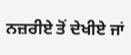ਨਜ਼ਰੀਏ ਤੋਂ ਦੇਖੀਏ ਜਾਂ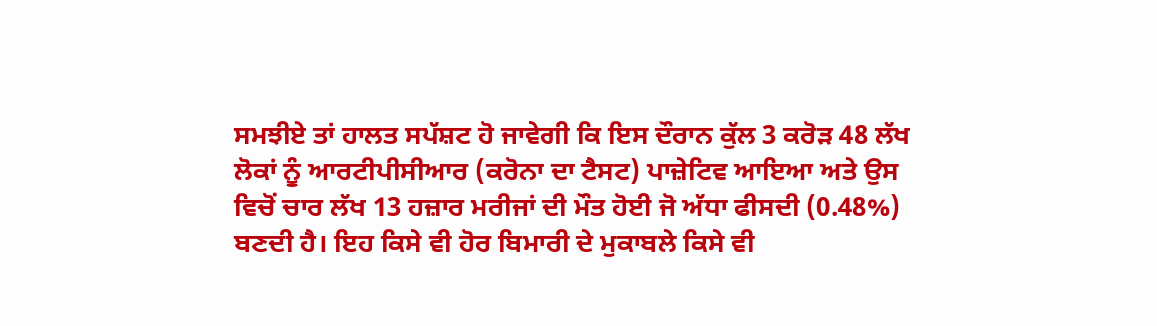ਸਮਝੀਏ ਤਾਂ ਹਾਲਤ ਸਪੱਸ਼ਟ ਹੋ ਜਾਵੇਗੀ ਕਿ ਇਸ ਦੌਰਾਨ ਕੁੱਲ 3 ਕਰੋੜ 48 ਲੱਖ ਲੋਕਾਂ ਨੂੰ ਆਰਟੀਪੀਸੀਆਰ (ਕਰੋਨਾ ਦਾ ਟੈਸਟ) ਪਾਜ਼ੇਟਿਵ ਆਇਆ ਅਤੇ ਉਸ ਵਿਚੋਂ ਚਾਰ ਲੱਖ 13 ਹਜ਼ਾਰ ਮਰੀਜਾਂ ਦੀ ਮੌਤ ਹੋਈ ਜੋ ਅੱਧਾ ਫੀਸਦੀ (0.48%) ਬਣਦੀ ਹੈ। ਇਹ ਕਿਸੇ ਵੀ ਹੋਰ ਬਿਮਾਰੀ ਦੇ ਮੁਕਾਬਲੇ ਕਿਸੇ ਵੀ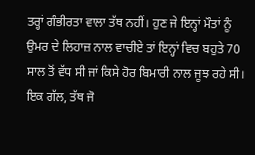ਤਰ੍ਹਾਂ ਗੰਭੀਰਤਾ ਵਾਲਾ ਤੱਥ ਨਹੀਂ। ਹੁਣ ਜੇ ਇਨ੍ਹਾਂ ਮੌਤਾਂ ਨੂੰ ਉਮਰ ਦੇ ਲਿਹਾਜ਼ ਨਾਲ ਵਾਚੀਏ ਤਾਂ ਇਨ੍ਹਾਂ ਵਿਚ ਬਹੁਤੇ 70 ਸਾਲ ਤੋਂ ਵੱਧ ਸੀ ਜਾਂ ਕਿਸੇ ਹੋਰ ਬਿਮਾਰੀ ਨਾਲ ਜੂਝ ਰਹੇ ਸੀ। ਇਕ ਗੱਲ, ਤੱਥ ਜੋ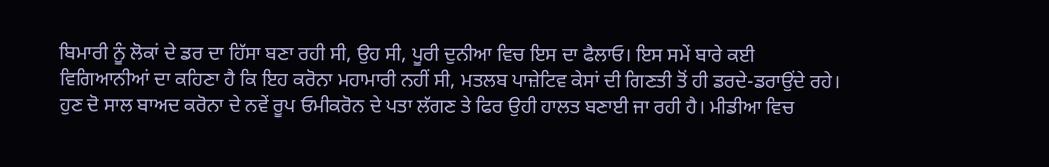ਬਿਮਾਰੀ ਨੂੰ ਲੋਕਾਂ ਦੇ ਡਰ ਦਾ ਹਿੱਸਾ ਬਣਾ ਰਹੀ ਸੀ, ਉਹ ਸੀ, ਪੂਰੀ ਦੁਨੀਆ ਵਿਚ ਇਸ ਦਾ ਫੈਲਾਓ। ਇਸ ਸਮੇਂ ਬਾਰੇ ਕਈ ਵਿਗਿਆਨੀਆਂ ਦਾ ਕਹਿਣਾ ਹੈ ਕਿ ਇਹ ਕਰੋਨਾ ਮਹਾਮਾਰੀ ਨਹੀਂ ਸੀ, ਮਤਲਬ ਪਾਜ਼ੇਟਿਵ ਕੇਸਾਂ ਦੀ ਗਿਣਤੀ ਤੋਂ ਹੀ ਡਰਦੇ-ਡਰਾਉਂਦੇ ਰਹੇ।
ਹੁਣ ਦੋ ਸਾਲ ਬਾਅਦ ਕਰੋਨਾ ਦੇ ਨਵੇਂ ਰੂਪ ਓਮੀਕਰੋਨ ਦੇ ਪਤਾ ਲੱਗਣ ਤੇ ਫਿਰ ਉਹੀ ਹਾਲਤ ਬਣਾਈ ਜਾ ਰਹੀ ਹੈ। ਮੀਡੀਆ ਵਿਚ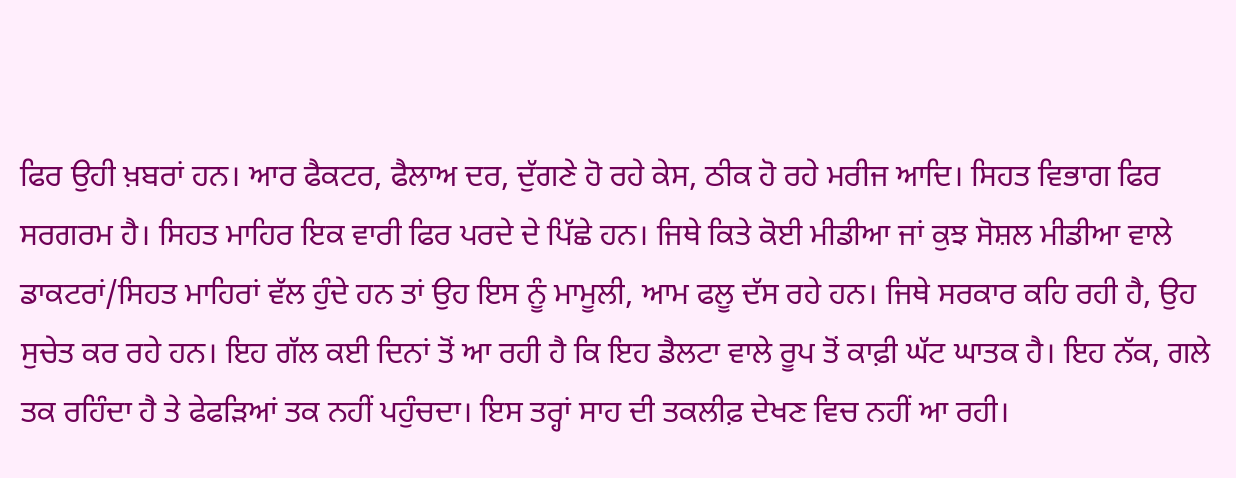ਫਿਰ ਉਹੀ ਖ਼ਬਰਾਂ ਹਨ। ਆਰ ਫੈਕਟਰ, ਫੈਲਾਅ ਦਰ, ਦੁੱਗਣੇ ਹੋ ਰਹੇ ਕੇਸ, ਠੀਕ ਹੋ ਰਹੇ ਮਰੀਜ ਆਦਿ। ਸਿਹਤ ਵਿਭਾਗ ਫਿਰ ਸਰਗਰਮ ਹੈ। ਸਿਹਤ ਮਾਹਿਰ ਇਕ ਵਾਰੀ ਫਿਰ ਪਰਦੇ ਦੇ ਪਿੱਛੇ ਹਨ। ਜਿਥੇ ਕਿਤੇ ਕੋਈ ਮੀਡੀਆ ਜਾਂ ਕੁਝ ਸੋਸ਼ਲ ਮੀਡੀਆ ਵਾਲੇ ਡਾਕਟਰਾਂ/ਸਿਹਤ ਮਾਹਿਰਾਂ ਵੱਲ ਹੁੰਦੇ ਹਨ ਤਾਂ ਉਹ ਇਸ ਨੂੰ ਮਾਮੂਲੀ, ਆਮ ਫਲੂ ਦੱਸ ਰਹੇ ਹਨ। ਜਿਥੇ ਸਰਕਾਰ ਕਹਿ ਰਹੀ ਹੈ, ਉਹ ਸੁਚੇਤ ਕਰ ਰਹੇ ਹਨ। ਇਹ ਗੱਲ ਕਈ ਦਿਨਾਂ ਤੋਂ ਆ ਰਹੀ ਹੈ ਕਿ ਇਹ ਡੈਲਟਾ ਵਾਲੇ ਰੂਪ ਤੋਂ ਕਾਫ਼ੀ ਘੱਟ ਘਾਤਕ ਹੈ। ਇਹ ਨੱਕ, ਗਲੇ ਤਕ ਰਹਿੰਦਾ ਹੈ ਤੇ ਫੇਫੜਿਆਂ ਤਕ ਨਹੀਂ ਪਹੁੰਚਦਾ। ਇਸ ਤਰ੍ਹਾਂ ਸਾਹ ਦੀ ਤਕਲੀਫ਼ ਦੇਖਣ ਵਿਚ ਨਹੀਂ ਆ ਰਹੀ।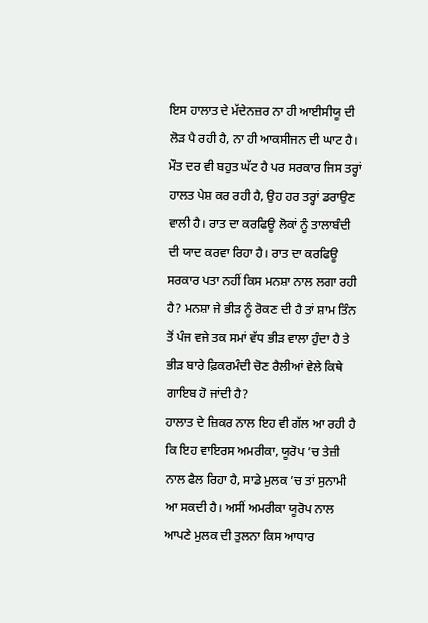ਇਸ ਹਾਲਾਤ ਦੇ ਮੱਦੇਨਜ਼ਰ ਨਾ ਹੀ ਆਈਸੀਯੂ ਦੀ ਲੋੜ ਪੈ ਰਹੀ ਹੈ, ਨਾ ਹੀ ਆਕਸੀਜਨ ਦੀ ਘਾਟ ਹੈ। ਮੌਤ ਦਰ ਵੀ ਬਹੁਤ ਘੱਟ ਹੈ ਪਰ ਸਰਕਾਰ ਜਿਸ ਤਰ੍ਹਾਂ ਹਾਲਤ ਪੇਸ਼ ਕਰ ਰਹੀ ਹੈ, ਉਹ ਹਰ ਤਰ੍ਹਾਂ ਡਰਾਉਣ ਵਾਲੀ ਹੈ। ਰਾਤ ਦਾ ਕਰਫਿਊ ਲੋਕਾਂ ਨੂੰ ਤਾਲਾਬੰਦੀ ਦੀ ਯਾਦ ਕਰਵਾ ਰਿਹਾ ਹੈ। ਰਾਤ ਦਾ ਕਰਫਿਊ ਸਰਕਾਰ ਪਤਾ ਨਹੀਂ ਕਿਸ ਮਨਸ਼ਾ ਨਾਲ ਲਗਾ ਰਹੀ ਹੈ? ਮਨਸ਼ਾ ਜੇ ਭੀੜ ਨੂੰ ਰੋਕਣ ਦੀ ਹੈ ਤਾਂ ਸ਼ਾਮ ਤਿੰਨ ਤੋਂ ਪੰਜ ਵਜੇ ਤਕ ਸਮਾਂ ਵੱਧ ਭੀੜ ਵਾਲਾ ਹੁੰਦਾ ਹੈ ਤੇ ਭੀੜ ਬਾਰੇ ਫ਼ਿਕਰਮੰਦੀ ਚੋਣ ਰੈਲੀਆਂ ਵੇਲੇ ਕਿਥੇ ਗਾਇਬ ਹੋ ਜਾਂਦੀ ਹੈ?
ਹਾਲਾਤ ਦੇ ਜ਼ਿਕਰ ਨਾਲ ਇਹ ਵੀ ਗੱਲ ਆ ਰਹੀ ਹੈ ਕਿ ਇਹ ਵਾਇਰਸ ਅਮਰੀਕਾ, ਯੂਰੋਪ ’ਚ ਤੇਜ਼ੀ ਨਾਲ ਫੈਲ ਰਿਹਾ ਹੈ, ਸਾਡੇ ਮੁਲਕ ’ਚ ਤਾਂ ਸੁਨਾਮੀ ਆ ਸਕਦੀ ਹੈ। ਅਸੀਂ ਅਮਰੀਕਾ ਯੂਰੋਪ ਨਾਲ ਆਪਣੇ ਮੁਲਕ ਦੀ ਤੁਲਨਾ ਕਿਸ ਆਧਾਰ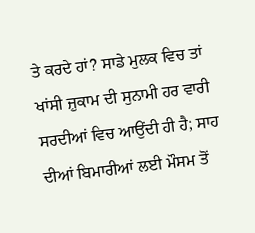ਤੇ ਕਰਦੇ ਹਾਂ? ਸਾਡੇ ਮੁਲਕ ਵਿਚ ਤਾਂ ਖਾਂਸੀ ਜ਼ੁਕਾਮ ਦੀ ਸੁਨਾਮੀ ਹਰ ਵਾਰੀ ਸਰਦੀਆਂ ਵਿਚ ਆਉਂਦੀ ਹੀ ਹੈ; ਸਾਹ ਦੀਆਂ ਬਿਮਾਰੀਆਂ ਲਈ ਮੌਸਮ ਤੋਂ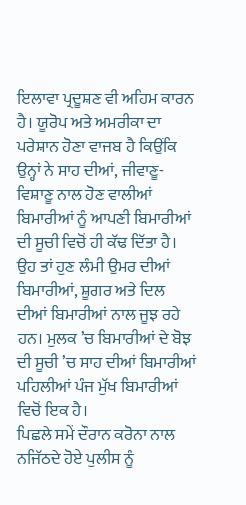ਇਲਾਵਾ ਪ੍ਰਦੂਸ਼ਣ ਵੀ ਅਹਿਮ ਕਾਰਨ ਹੈ। ਯੂਰੋਪ ਅਤੇ ਅਮਰੀਕਾ ਦਾ ਪਰੇਸ਼ਾਨ ਹੋਣਾ ਵਾਜਬ ਹੈ ਕਿਉਂਕਿ ਉਨ੍ਹਾਂ ਨੇ ਸਾਹ ਦੀਆਂ, ਜੀਵਾਣੂ-ਵਿਸ਼ਾਣੂ ਨਾਲ ਹੋਣ ਵਾਲੀਆਂ ਬਿਮਾਰੀਆਂ ਨੂੰ ਆਪਣੀ ਬਿਮਾਰੀਆਂ ਦੀ ਸੂਚੀ ਵਿਚੋਂ ਹੀ ਕੱਢ ਦਿੱਤਾ ਹੈ। ਉਹ ਤਾਂ ਹੁਣ ਲੰਮੀ ਉਮਰ ਦੀਆਂ ਬਿਮਾਰੀਆਂ, ਸ਼ੂਗਰ ਅਤੇ ਦਿਲ ਦੀਆਂ ਬਿਮਾਰੀਆਂ ਨਾਲ ਜੂਝ ਰਹੇ ਹਨ। ਮੁਲਕ ’ਚ ਬਿਮਾਰੀਆਂ ਦੇ ਬੋਝ ਦੀ ਸੂਚੀ ’ਚ ਸਾਹ ਦੀਆਂ ਬਿਮਾਰੀਆਂ ਪਹਿਲੀਆਂ ਪੰਜ ਮੁੱਖ ਬਿਮਾਰੀਆਂ ਵਿਚੋਂ ਇਕ ਹੈ।
ਪਿਛਲੇ ਸਮੇਂ ਦੌਰਾਨ ਕਰੋਨਾ ਨਾਲ ਨਜਿੱਠਦੇ ਹੋਏ ਪੁਲੀਸ ਨੂੰ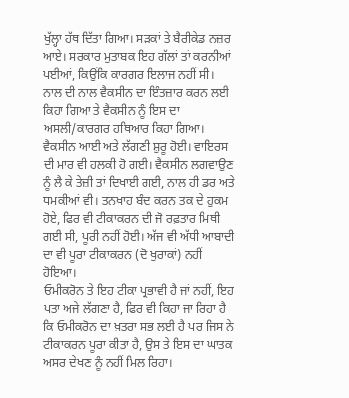ਖੁੱਲ੍ਹਾ ਹੱਥ ਦਿੱਤਾ ਗਿਆ। ਸੜਕਾਂ ਤੇ ਬੈਰੀਕੇਡ ਨਜ਼ਰ ਆਏ। ਸਰਕਾਰ ਮੁਤਾਬਕ ਇਹ ਗੱਲਾਂ ਤਾਂ ਕਰਨੀਆਂ ਪਈਆਂ, ਕਿਉਂਕਿ ਕਾਰਗਰ ਇਲਾਜ ਨਹੀਂ ਸੀ। ਨਾਲ ਦੀ ਨਾਲ ਵੈਕਸੀਨ ਦਾ ਇੰਤਜ਼ਾਰ ਕਰਨ ਲਈ ਕਿਹਾ ਗਿਆ ਤੇ ਵੈਕਸੀਨ ਨੂੰ ਇਸ ਦਾ ਅਸਲੀ/ਕਾਰਗਰ ਹਥਿਆਰ ਕਿਹਾ ਗਿਆ। ਵੈਕਸੀਨ ਆਈ ਅਤੇ ਲੱਗਣੀ ਸ਼ੁਰੂ ਹੋਈ। ਵਾਇਰਸ ਦੀ ਮਾਰ ਵੀ ਹਲਕੀ ਹੋ ਗਈ। ਵੈਕਸੀਨ ਲਗਵਾਉਣ ਨੂੰ ਲੈ ਕੇ ਤੇਜ਼ੀ ਤਾਂ ਦਿਖਾਈ ਗਈ, ਨਾਲ ਹੀ ਡਰ ਅਤੇ ਧਮਕੀਆਂ ਵੀ। ਤਨਖਾਹ ਬੰਦ ਕਰਨ ਤਕ ਦੇ ਹੁਕਮ ਹੋਏ, ਫਿਰ ਵੀ ਟੀਕਾਕਰਨ ਦੀ ਜੋ ਰਫ਼ਤਾਰ ਮਿਥੀ ਗਈ ਸੀ, ਪੂਰੀ ਨਹੀਂ ਹੋਈ। ਅੱਜ ਵੀ ਅੱਧੀ ਆਬਾਦੀ ਦਾ ਵੀ ਪੂਰਾ ਟੀਕਾਕਰਨ (ਦੋ ਖੁਰਾਕਾਂ) ਨਹੀਂ ਹੋਇਆ।
ਓਮੀਕਰੋਨ ਤੇ ਇਹ ਟੀਕਾ ਪ੍ਰਭਾਵੀ ਹੈ ਜਾਂ ਨਹੀਂ, ਇਹ ਪਤਾ ਅਜੇ ਲੱਗਣਾ ਹੈ, ਫਿਰ ਵੀ ਕਿਹਾ ਜਾ ਰਿਹਾ ਹੈ ਕਿ ਓਮੀਕਰੋਨ ਦਾ ਖ਼ਤਰਾ ਸਭ ਲਈ ਹੈ ਪਰ ਜਿਸ ਨੇ ਟੀਕਾਕਰਨ ਪੂਰਾ ਕੀਤਾ ਹੈ, ਉਸ ਤੇ ਇਸ ਦਾ ਘਾਤਕ ਅਸਰ ਦੇਖਣ ਨੂੰ ਨਹੀਂ ਮਿਲ ਰਿਹਾ।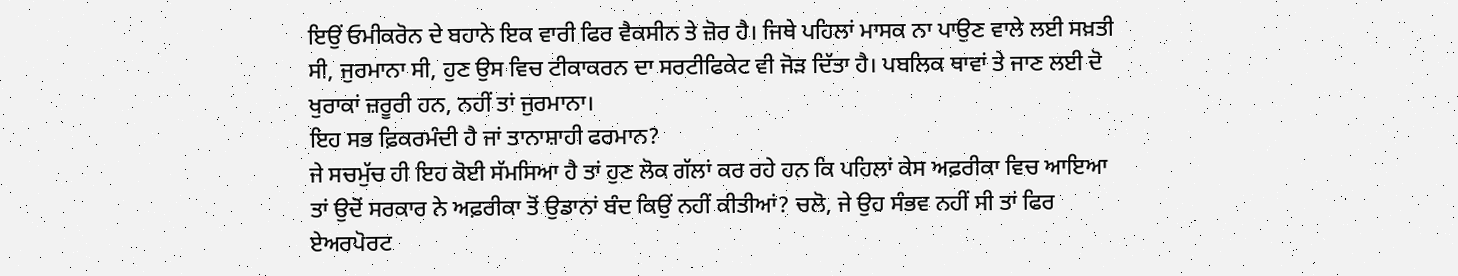ਇਉਂ ਓਮੀਕਰੋਨ ਦੇ ਬਹਾਨੇ ਇਕ ਵਾਰੀ ਫਿਰ ਵੈਕਸੀਨ ਤੇ ਜ਼ੋਰ ਹੈ। ਜਿਥੇ ਪਹਿਲਾਂ ਮਾਸਕ ਨਾ ਪਾਉਣ ਵਾਲੇ ਲਈ ਸਖ਼ਤੀ ਸੀ, ਜੁਰਮਾਨਾ ਸੀ, ਹੁਣ ਉਸ ਵਿਚ ਟੀਕਾਕਰਨ ਦਾ ਸਰਟੀਫਿਕੇਟ ਵੀ ਜੋੜ ਦਿੱਤਾ ਹੈ। ਪਬਲਿਕ ਥਾਵਾਂ ਤੇ ਜਾਣ ਲਈ ਦੋ ਖੁਰਾਕਾਂ ਜ਼ਰੂਰੀ ਹਨ, ਨਹੀਂ ਤਾਂ ਜੁਰਮਾਨਾ।
ਇਹ ਸਭ ਫ਼ਿਕਰਮੰਦੀ ਹੈ ਜਾਂ ਤਾਨਾਸ਼ਾਹੀ ਫਰਮਾਨ?
ਜੇ ਸਚਮੁੱਚ ਹੀ ਇਹ ਕੋਈ ਸੱਮਸਿਆ ਹੈ ਤਾਂ ਹੁਣ ਲੋਕ ਗੱਲਾਂ ਕਰ ਰਹੇ ਹਨ ਕਿ ਪਹਿਲਾਂ ਕੇਸ ਅਫ਼ਰੀਕਾ ਵਿਚ ਆਇਆ ਤਾਂ ਉਦੋਂ ਸਰਕਾਰ ਨੇ ਅਫ਼ਰੀਕਾ ਤੋਂ ਉਡਾਨਾਂ ਬੰਦ ਕਿਉਂ ਨਹੀਂ ਕੀਤੀਆਂ? ਚਲੋ, ਜੇ ਉਹ ਸੰਭਵ ਨਹੀਂ ਸੀ ਤਾਂ ਫਿਰ ਏਅਰਪੋਰਟ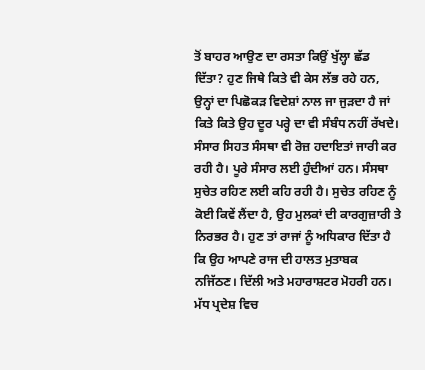ਤੋਂ ਬਾਹਰ ਆਉਣ ਦਾ ਰਸਤਾ ਕਿਉਂ ਖੁੱਲ੍ਹਾ ਛੱਡ ਦਿੱਤਾ? ਹੁਣ ਜਿਥੇ ਕਿਤੇ ਵੀ ਕੇਸ ਲੱਭ ਰਹੇ ਹਨ, ਉਨ੍ਹਾਂ ਦਾ ਪਿਛੋਕੜ ਵਿਦੇਸ਼ਾਂ ਨਾਲ ਜਾ ਜੁੜਦਾ ਹੈ ਜਾਂ ਕਿਤੇ ਕਿਤੇ ਉਹ ਦੂਰ ਪਰ੍ਹੇ ਦਾ ਵੀ ਸੰਬੰਧ ਨਹੀਂ ਰੱਖਦੇ।
ਸੰਸਾਰ ਸਿਹਤ ਸੰਸਥਾ ਵੀ ਰੋਜ਼ ਹਦਾਇਤਾਂ ਜਾਰੀ ਕਰ ਰਹੀ ਹੈ। ਪੂਰੇ ਸੰਸਾਰ ਲਈ ਹੁੰਦੀਆਂ ਹਨ। ਸੰਸਥਾ ਸੁਚੇਤ ਰਹਿਣ ਲਈ ਕਹਿ ਰਹੀ ਹੈ। ਸੁਚੇਤ ਰਹਿਣ ਨੂੰ ਕੋਈ ਕਿਵੇਂ ਲੈਂਦਾ ਹੈ, ਉਹ ਮੁਲਕਾਂ ਦੀ ਕਾਰਗੁਜ਼ਾਰੀ ਤੇ ਨਿਰਭਰ ਹੈ। ਹੁਣ ਤਾਂ ਰਾਜਾਂ ਨੂੰ ਅਧਿਕਾਰ ਦਿੱਤਾ ਹੈ ਕਿ ਉਹ ਆਪਣੇ ਰਾਜ ਦੀ ਹਾਲਤ ਮੁਤਾਬਕ ਨਜਿੱਠਣ। ਦਿੱਲੀ ਅਤੇ ਮਹਾਰਾਸ਼ਟਰ ਮੋਹਰੀ ਹਨ। ਮੱਧ ਪ੍ਰਦੇਸ਼ ਵਿਚ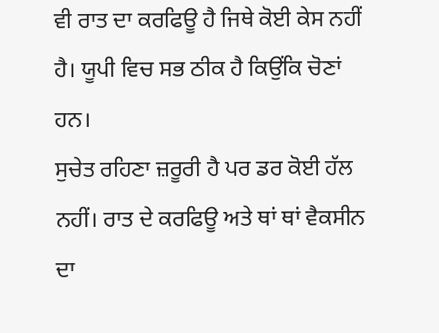ਵੀ ਰਾਤ ਦਾ ਕਰਫਿਊ ਹੈ ਜਿਥੇ ਕੋਈ ਕੇਸ ਨਹੀਂ ਹੈ। ਯੂਪੀ ਵਿਚ ਸਭ ਠੀਕ ਹੈ ਕਿਉਂਕਿ ਚੋਣਾਂ ਹਨ।
ਸੁਚੇਤ ਰਹਿਣਾ ਜ਼ਰੂਰੀ ਹੈ ਪਰ ਡਰ ਕੋਈ ਹੱਲ ਨਹੀਂ। ਰਾਤ ਦੇ ਕਰਫਿਊ ਅਤੇ ਥਾਂ ਥਾਂ ਵੈਕਸੀਨ ਦਾ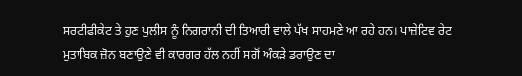ਸਰਟੀਫੀਕੇਟ ਤੇ ਹੁਣ ਪੁਲੀਸ ਨੂੰ ਨਿਗਰਾਨੀ ਦੀ ਤਿਆਰੀ ਵਾਲੇ ਪੱਖ ਸਾਹਮਣੇ ਆ ਰਹੇ ਹਨ। ਪਾਜ਼ੇਟਿਵ ਰੇਟ ਮੁਤਾਬਿਕ ਜ਼ੋਨ ਬਣਾਉਣੇ ਵੀ ਕਾਰਗਰ ਹੱਲ ਨਹੀਂ ਸਗੋਂ ਅੰਕੜੇ ਡਰਾਉਣ ਦਾ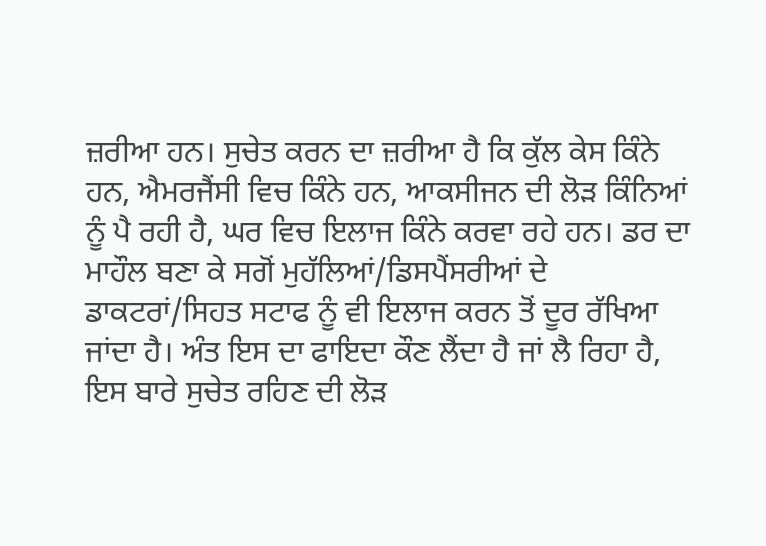ਜ਼ਰੀਆ ਹਨ। ਸੁਚੇਤ ਕਰਨ ਦਾ ਜ਼ਰੀਆ ਹੈ ਕਿ ਕੁੱਲ ਕੇਸ ਕਿੰਨੇ ਹਨ, ਐਮਰਜੈਂਸੀ ਵਿਚ ਕਿੰਨੇ ਹਨ, ਆਕਸੀਜਨ ਦੀ ਲੋੜ ਕਿੰਨਿਆਂ ਨੂੰ ਪੈ ਰਹੀ ਹੈ, ਘਰ ਵਿਚ ਇਲਾਜ ਕਿੰਨੇ ਕਰਵਾ ਰਹੇ ਹਨ। ਡਰ ਦਾ ਮਾਹੌਲ ਬਣਾ ਕੇ ਸਗੋਂ ਮੁਹੱਲਿਆਂ/ਡਿਸਪੈਂਸਰੀਆਂ ਦੇ ਡਾਕਟਰਾਂ/ਸਿਹਤ ਸਟਾਫ ਨੂੰ ਵੀ ਇਲਾਜ ਕਰਨ ਤੋਂ ਦੂਰ ਰੱਖਿਆ ਜਾਂਦਾ ਹੈ। ਅੰਤ ਇਸ ਦਾ ਫਾਇਦਾ ਕੌਣ ਲੈਂਦਾ ਹੈ ਜਾਂ ਲੈ ਰਿਹਾ ਹੈ, ਇਸ ਬਾਰੇ ਸੁਚੇਤ ਰਹਿਣ ਦੀ ਲੋੜ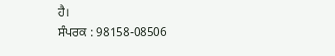ਹੈ।
ਸੰਪਰਕ : 98158-08506